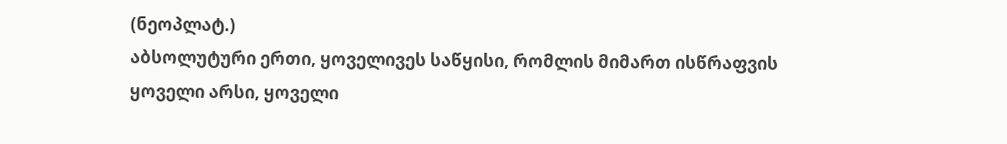(ნეოპლატ.)
აბსოლუტური ერთი, ყოველივეს საწყისი, რომლის მიმართ ისწრაფვის ყოველი არსი, ყოველი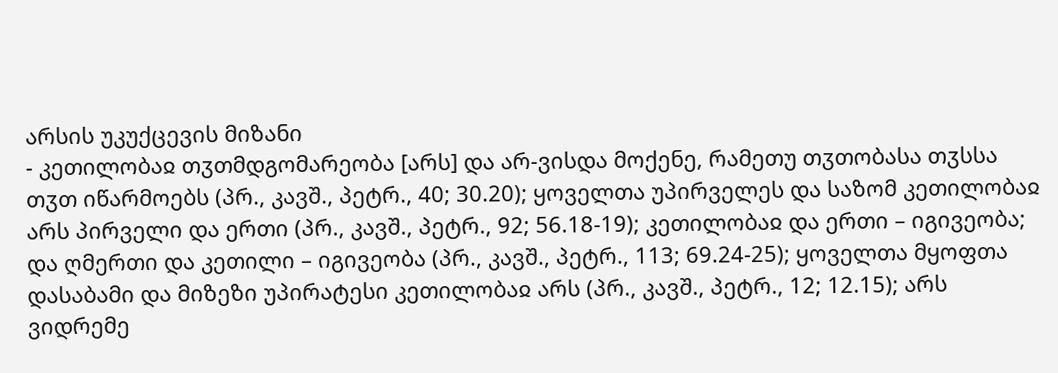არსის უკუქცევის მიზანი
- კეთილობაჲ თჳთმდგომარეობა [არს] და არ-ვისდა მოქენე, რამეთუ თჳთობასა თჳსსა თჳთ იწარმოებს (პრ., კავშ., პეტრ., 40; 30.20); ყოველთა უპირველეს და საზომ კეთილობაჲ არს პირველი და ერთი (პრ., კავშ., პეტრ., 92; 56.18-19); კეთილობაჲ და ერთი – იგივეობა; და ღმერთი და კეთილი – იგივეობა (პრ., კავშ., პეტრ., 113; 69.24-25); ყოველთა მყოფთა დასაბამი და მიზეზი უპირატესი კეთილობაჲ არს (პრ., კავშ., პეტრ., 12; 12.15); არს ვიდრემე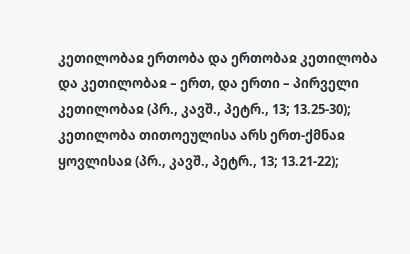კეთილობაჲ ერთობა და ერთობაჲ კეთილობა და კეთილობაჲ – ერთ, და ერთი – პირველი კეთილობაჲ (პრ., კავშ., პეტრ., 13; 13.25-30); კეთილობა თითოეულისა არს ერთ-ქმნაჲ ყოვლისაჲ (პრ., კავშ., პეტრ., 13; 13.21-22);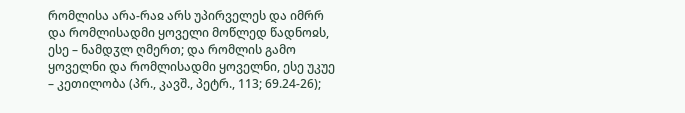რომლისა არა-რაჲ არს უპირველეს და იმრრ და რომლისადმი ყოველი მოწლედ წადნოჲს, ესე – ნამდჳლ ღმერთ; და რომლის გამო ყოველნი და რომლისადმი ყოველნი, ესე უკუე – კეთილობა (პრ., კავშ., პეტრ., 113; 69.24-26);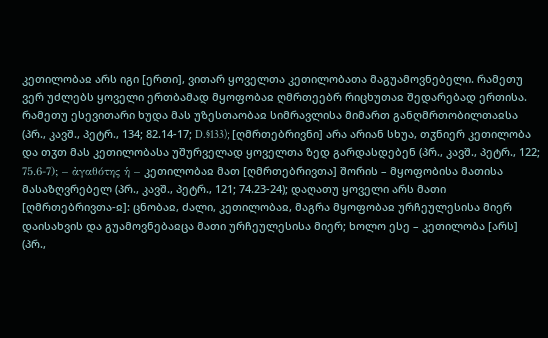კეთილობაჲ არს იგი [ერთი], ვითარ ყოველთა კეთილობათა მაგუამოვნებელი. რამეთუ ვერ უძლებს ყოველი ერთბამად მყოფობაჲ ღმრთეებრ რიცხუთაჲ შედარებად ერთისა. რამეთუ ესევითარი ხუდა მას უზესთაობაჲ სიმრავლისა მიმართ განღმრთობილთაჲსა (პრ., კავშ., პეტრ., 134; 82.14-17; D.§133); [ღმრთებრივნი] არა არიან სხუა, თჳნიერ კეთილობა და თჳთ მას კეთილობასა უშურველად ყოველთა ზედ გარდასდებენ (პრ., კავშ., პეტრ., 122; 75.6-7); – ἀγαθότης ἡ – კეთილობაჲ მათ [ღმრთებრივთა] შორის – მყოფობისა მათისა მასაზღვრებელ (პრ., კავშ., პეტრ., 121; 74.23-24); დაღათუ ყოველი არს მათი [ღმრთებრივთა-ჲ]: ცნობაჲ, ძალი, კეთილობაჲ, მაგრა მყოფობაჲ ურჩეულესისა მიერ დაისახვის და გუამოვნებაჲცა მათი ურჩეულესისა მიერ; ხოლო ესე – კეთილობა [არს] (პრ.,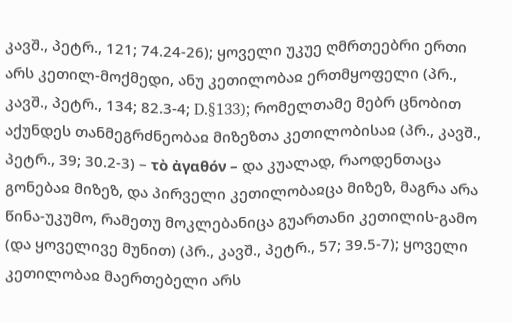კავშ., პეტრ., 121; 74.24-26); ყოველი უკუე ღმრთეებრი ერთი არს კეთილ-მოქმედი, ანუ კეთილობაჲ ერთმყოფელი (პრ., კავშ., პეტრ., 134; 82.3-4; D.§133); რომელთამე მებრ ცნობით აქუნდეს თანმეგრძნეობაჲ მიზეზთა კეთილობისაჲ (პრ., კავშ., პეტრ., 39; 30.2-3) – τὸ ἀγαθόν – და კუალად, რაოდენთაცა გონებაჲ მიზეზ, და პირველი კეთილობაჲცა მიზეზ, მაგრა არა წინა-უკუმო, რამეთუ მოკლებანიცა გუართანი კეთილის-გამო (და ყოველივე მუნით) (პრ., კავშ., პეტრ., 57; 39.5-7); ყოველი კეთილობაჲ მაერთებელი არს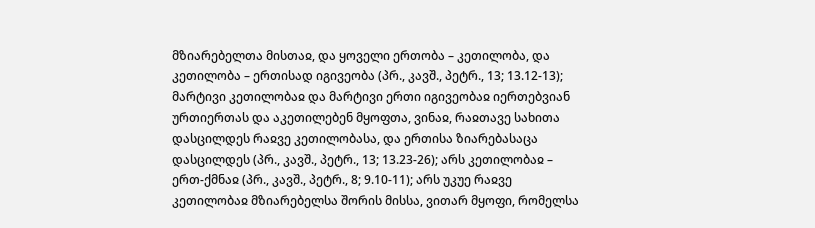მზიარებელთა მისთაჲ, და ყოველი ერთობა – კეთილობა, და კეთილობა – ერთისად იგივეობა (პრ., კავშ., პეტრ., 13; 13.12-13); მარტივი კეთილობაჲ და მარტივი ერთი იგივეობაჲ იერთებვიან ურთიერთას და აკეთილებენ მყოფთა, ვინაჲ, რაჲთავე სახითა დასცილდეს რაჲვე კეთილობასა, და ერთისა ზიარებასაცა დასცილდეს (პრ., კავშ., პეტრ., 13; 13.23-26); არს კეთილობაჲ – ერთ-ქმნაჲ (პრ., კავშ., პეტრ., 8; 9.10-11); არს უკუე რაჲვე კეთილობაჲ მზიარებელსა შორის მისსა, ვითარ მყოფი, რომელსა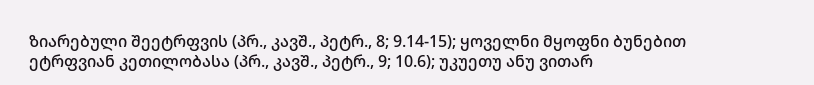ზიარებული შეეტრფვის (პრ., კავშ., პეტრ., 8; 9.14-15); ყოველნი მყოფნი ბუნებით ეტრფვიან კეთილობასა (პრ., კავშ., პეტრ., 9; 10.6); უკუეთუ ანუ ვითარ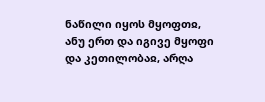ნაწილი იყოს მყოფთჲ, ანუ ერთ და იგივე მყოფი და კეთილობაჲ, არღა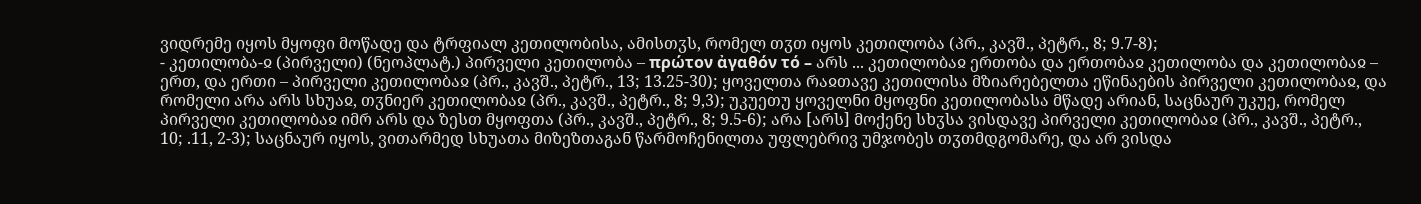ვიდრემე იყოს მყოფი მოწადე და ტრფიალ კეთილობისა, ამისთჳს, რომელ თჳთ იყოს კეთილობა (პრ., კავშ., პეტრ., 8; 9.7-8);
- კეთილობა-ჲ (პირველი) (ნეოპლატ.) პირველი კეთილობა – πρώτον ἀγαθόν τό – არს ... კეთილობაჲ ერთობა და ერთობაჲ კეთილობა და კეთილობაჲ – ერთ, და ერთი – პირველი კეთილობაჲ (პრ., კავშ., პეტრ., 13; 13.25-30); ყოველთა რაჲთავე კეთილისა მზიარებელთა ეწინაების პირველი კეთილობაჲ, და რომელი არა არს სხუაჲ, თჳნიერ კეთილობაჲ (პრ., კავშ., პეტრ., 8; 9,3); უკუეთუ ყოველნი მყოფნი კეთილობასა მწადე არიან, საცნაურ უკუე, რომელ პირველი კეთილობაჲ იმრ არს და ზესთ მყოფთა (პრ., კავშ., პეტრ., 8; 9.5-6); არა [არს] მოქენე სხჳსა ვისდავე პირველი კეთილობაჲ (პრ., კავშ., პეტრ., 10; .11, 2-3); საცნაურ იყოს, ვითარმედ სხუათა მიზეზთაგან წარმოჩენილთა უფლებრივ უმჯობეს თჳთმდგომარე, და არ ვისდა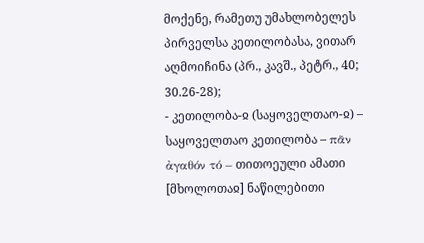მოქენე, რამეთუ უმახლობელეს პირველსა კეთილობასა, ვითარ აღმოიჩინა (პრ., კავშ., პეტრ., 40; 30.26-28);
- კეთილობა-ჲ (საყოველთაო-ჲ) – საყოველთაო კეთილობა – πᾶν ἀγαθόν τό – თითოეული ამათი [მხოლოთაჲ] ნაწილებითი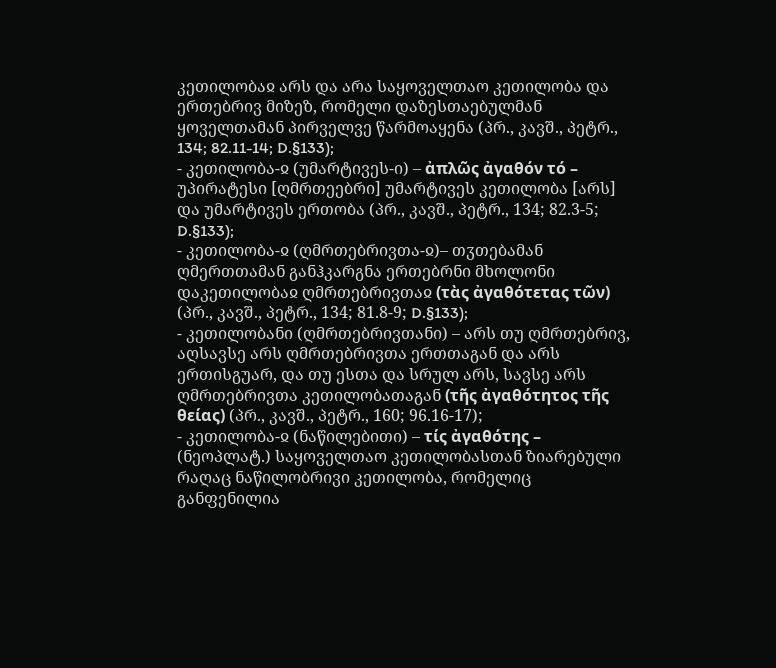კეთილობაჲ არს და არა საყოველთაო კეთილობა და ერთებრივ მიზეზ, რომელი დაზესთაებულმან ყოველთამან პირველვე წარმოაყენა (პრ., კავშ., პეტრ., 134; 82.11-14; D.§133);
- კეთილობა-ჲ (უმარტივეს-ი) – ἀπλῶς ἀγαθόν τό – უპირატესი [ღმრთეებრი] უმარტივეს კეთილობა [არს] და უმარტივეს ერთობა (პრ., კავშ., პეტრ., 134; 82.3-5; D.§133);
- კეთილობა-ჲ (ღმრთებრივთა-ჲ)– თჳთებამან ღმერთთამან განჰკარგნა ერთებრნი მხოლონი დაკეთილობაჲ ღმრთებრივთაჲ (τὰς ἀγαθότετας τῶν) (პრ., კავშ., პეტრ., 134; 81.8-9; D.§133);
- კეთილობანი (ღმრთებრივთანი) – არს თუ ღმრთებრივ, აღსავსე არს ღმრთებრივთა ერთთაგან და არს ერთისგუარ, და თუ ესთა და სრულ არს, სავსე არს ღმრთებრივთა კეთილობათაგან (τῆς ἀγαθότητος τῆς θείας) (პრ., კავშ., პეტრ., 160; 96.16-17);
- კეთილობა-ჲ (ნაწილებითი) – τίς ἀγαθότης – (ნეოპლატ.) საყოველთაო კეთილობასთან ზიარებული რაღაც ნაწილობრივი კეთილობა, რომელიც განფენილია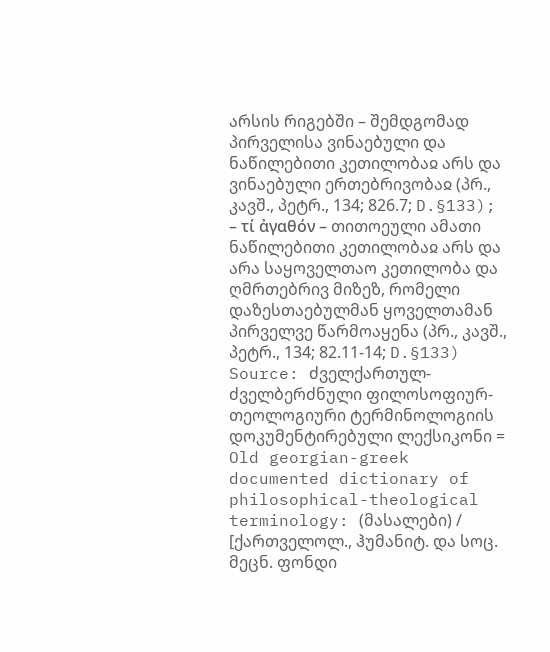არსის რიგებში – შემდგომად პირველისა ვინაებული და ნაწილებითი კეთილობაჲ არს და ვინაებული ერთებრივობაჲ (პრ., კავშ., პეტრ., 134; 826.7; D.§133); – τί ἀγαθόν – თითოეული ამათი ნაწილებითი კეთილობაჲ არს და არა საყოველთაო კეთილობა და ღმრთებრივ მიზეზ, რომელი დაზესთაებულმან ყოველთამან პირველვე წარმოაყენა (პრ., კავშ., პეტრ., 134; 82.11-14; D.§133)
Source: ძველქართულ-ძველბერძნული ფილოსოფიურ-თეოლოგიური ტერმინოლოგიის დოკუმენტირებული ლექსიკონი = Old georgian-greek documented dictionary of philosophical-theological terminology: (მასალები) / [ქართველოლ., ჰუმანიტ. და სოც. მეცნ. ფონდი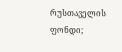რუსთაველის ფონდი;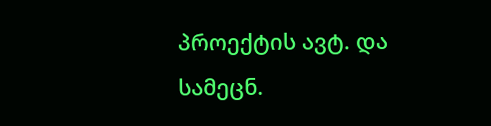პროექტის ავტ. და სამეცნ.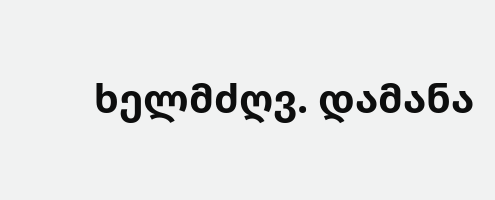ხელმძღვ. დამანა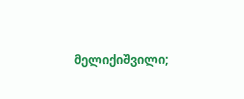მელიქიშვილი;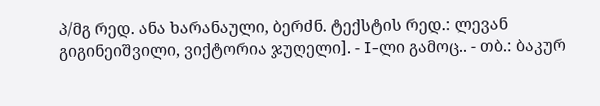პ/მგ რედ. ანა ხარანაული, ბერძნ. ტექსტის რედ.: ლევან გიგინეიშვილი, ვიქტორია ჯუღელი]. - I-ლი გამოც.. - თბ.: ბაკურ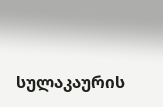სულაკაურის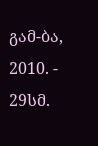გამ-ბა, 2010. - 29სმ.